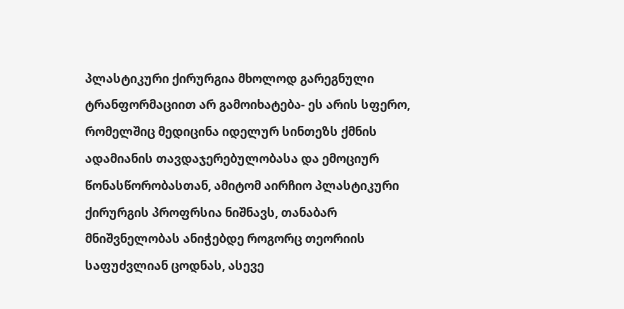პლასტიკური ქირურგია მხოლოდ გარეგნული ტრანფორმაციით არ გამოიხატება- ეს არის სფერო, რომელშიც მედიცინა იდელურ სინთეზს ქმნის ადამიანის თავდაჯერებულობასა და ემოციურ წონასწორობასთან, ამიტომ აირჩიო პლასტიკური ქირურგის პროფრსია ნიშნავს, თანაბარ მნიშვნელობას ანიჭებდე როგორც თეორიის საფუძვლიან ცოდნას, ასევე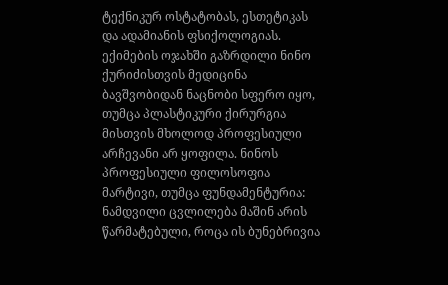ტექნიკურ ოსტატობას, ესთეტიკას და ადამიანის ფსიქოლოგიას. ექიმების ოჯახში გაზრდილი ნინო ქურიძისთვის მედიცინა ბავშვობიდან ნაცნობი სფერო იყო, თუმცა პლასტიკური ქირურგია მისთვის მხოლოდ პროფესიული არჩევანი არ ყოფილა. ნინოს პროფესიული ფილოსოფია მარტივი, თუმცა ფუნდამენტურია: ნამდვილი ცვლილება მაშინ არის წარმატებული, როცა ის ბუნებრივია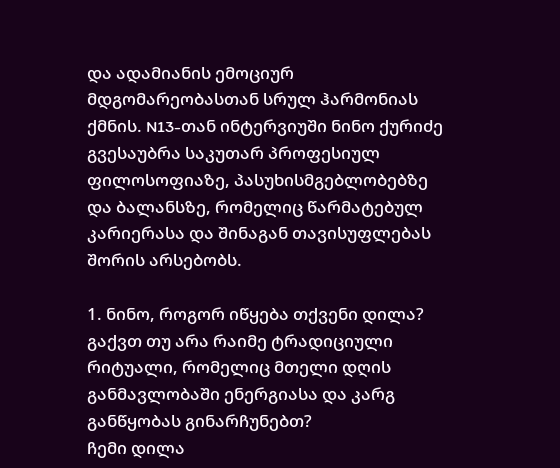და ადამიანის ემოციურ მდგომარეობასთან სრულ ჰარმონიას ქმნის. N13-თან ინტერვიუში ნინო ქურიძე გვესაუბრა საკუთარ პროფესიულ ფილოსოფიაზე, პასუხისმგებლობებზე და ბალანსზე, რომელიც წარმატებულ კარიერასა და შინაგან თავისუფლებას შორის არსებობს.

1. ნინო, როგორ იწყება თქვენი დილა? გაქვთ თუ არა რაიმე ტრადიციული რიტუალი, რომელიც მთელი დღის განმავლობაში ენერგიასა და კარგ განწყობას გინარჩუნებთ?
ჩემი დილა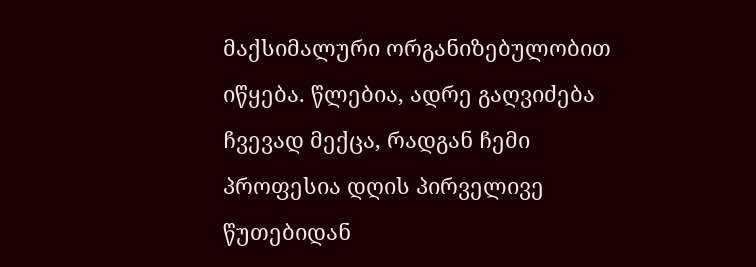მაქსიმალური ორგანიზებულობით იწყება. წლებია, ადრე გაღვიძება ჩვევად მექცა, რადგან ჩემი პროფესია დღის პირველივე წუთებიდან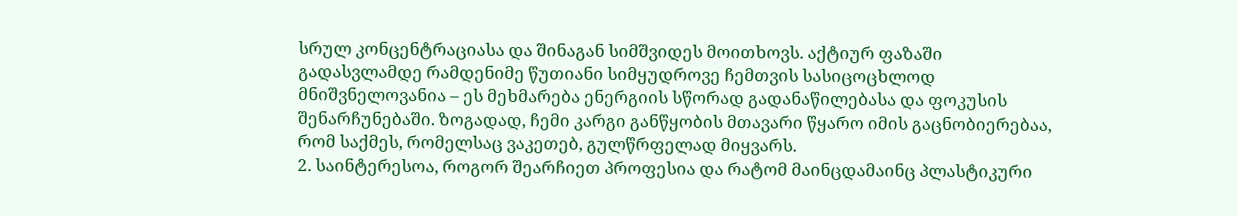სრულ კონცენტრაციასა და შინაგან სიმშვიდეს მოითხოვს. აქტიურ ფაზაში გადასვლამდე რამდენიმე წუთიანი სიმყუდროვე ჩემთვის სასიცოცხლოდ მნიშვნელოვანია – ეს მეხმარება ენერგიის სწორად გადანაწილებასა და ფოკუსის შენარჩუნებაში. ზოგადად, ჩემი კარგი განწყობის მთავარი წყარო იმის გაცნობიერებაა, რომ საქმეს, რომელსაც ვაკეთებ, გულწრფელად მიყვარს.
2. საინტერესოა, როგორ შეარჩიეთ პროფესია და რატომ მაინცდამაინც პლასტიკური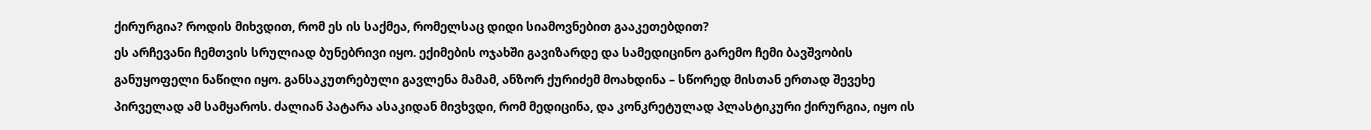ქირურგია? როდის მიხვდით, რომ ეს ის საქმეა, რომელსაც დიდი სიამოვნებით გააკეთებდით?
ეს არჩევანი ჩემთვის სრულიად ბუნებრივი იყო. ექიმების ოჯახში გავიზარდე და სამედიცინო გარემო ჩემი ბავშვობის განუყოფელი ნაწილი იყო. განსაკუთრებული გავლენა მამამ, ანზორ ქურიძემ მოახდინა – სწორედ მისთან ერთად შევეხე პირველად ამ სამყაროს. ძალიან პატარა ასაკიდან მივხვდი, რომ მედიცინა, და კონკრეტულად პლასტიკური ქირურგია, იყო ის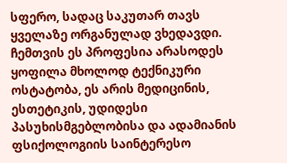სფერო, სადაც საკუთარ თავს ყველაზე ორგანულად ვხედავდი. ჩემთვის ეს პროფესია არასოდეს ყოფილა მხოლოდ ტექნიკური ოსტატობა, ეს არის მედიცინის, ესთეტიკის, უდიდესი პასუხისმგებლობისა და ადამიანის ფსიქოლოგიის საინტერესო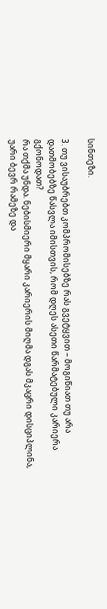სინთეზი.

3. თუ ვისაუბრებთ კომპრომისებზე რას გვეტყვით – მოგიწიათ თუ არა დათმობებზე წასვლა იმისთვის, რომ დღეს ასეთი წარმატებული კარიერა გქონოდათ?
რა თქმა უნდა. ნებისმიერი მყარი კარიერის მიღმა დგას მკაცრი დისციპლინა, უარი ბევრ რამეზე და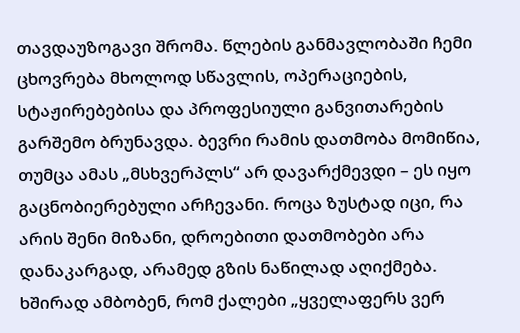თავდაუზოგავი შრომა. წლების განმავლობაში ჩემი ცხოვრება მხოლოდ სწავლის, ოპერაციების, სტაჟირებებისა და პროფესიული განვითარების გარშემო ბრუნავდა. ბევრი რამის დათმობა მომიწია, თუმცა ამას „მსხვერპლს“ არ დავარქმევდი – ეს იყო გაცნობიერებული არჩევანი. როცა ზუსტად იცი, რა არის შენი მიზანი, დროებითი დათმობები არა დანაკარგად, არამედ გზის ნაწილად აღიქმება. ხშირად ამბობენ, რომ ქალები „ყველაფერს ვერ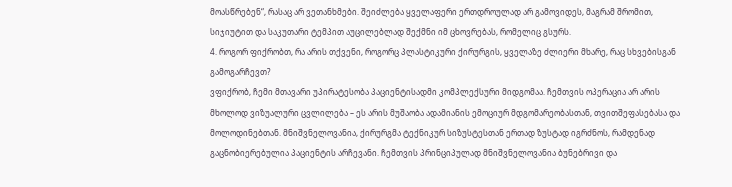მოასწრებენ“, რასაც არ ვეთანხმები. შეიძლება ყველაფერი ერთდროულად არ გამოვიდეს, მაგრამ შრომით, სიჯიუტით და საკუთარი ტემპით აუცილებლად შექმნი იმ ცხოვრებას, რომელიც გსურს.
4. როგორ ფიქრობთ, რა არის თქვენი, როგორც პლასტიკური ქირურგის, ყველაზე ძლიერი მხარე, რაც სხვებისგან გამოგარჩევთ?
ვფიქრობ, ჩემი მთავარი უპირატესობა პაციენტისადმი კომპლექსური მიდგომაა. ჩემთვის ოპერაცია არ არის მხოლოდ ვიზუალური ცვლილება – ეს არის მუშაობა ადამიანის ემოციურ მდგომარეობასთან, თვითშეფასებასა და მოლოდინებთან. მნიშვნელოვანია, ქირურგმა ტექნიკურ სიზუსტესთან ერთად ზუსტად იგრძნოს, რამდენად გაცნობიერებულია პაციენტის არჩევანი. ჩემთვის პრინციპულად მნიშვნელოვანია ბუნებრივი და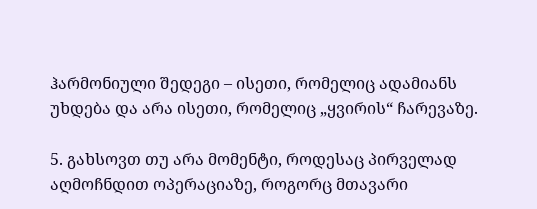ჰარმონიული შედეგი – ისეთი, რომელიც ადამიანს უხდება და არა ისეთი, რომელიც „ყვირის“ ჩარევაზე.

5. გახსოვთ თუ არა მომენტი, როდესაც პირველად აღმოჩნდით ოპერაციაზე, როგორც მთავარი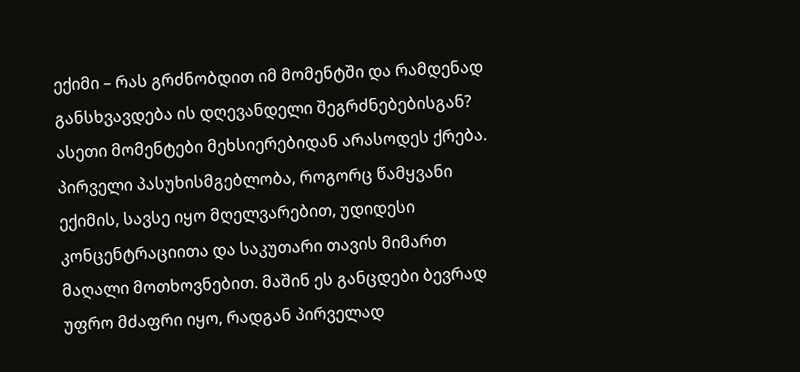ექიმი – რას გრძნობდით იმ მომენტში და რამდენად განსხვავდება ის დღევანდელი შეგრძნებებისგან?
ასეთი მომენტები მეხსიერებიდან არასოდეს ქრება. პირველი პასუხისმგებლობა, როგორც წამყვანი ექიმის, სავსე იყო მღელვარებით, უდიდესი კონცენტრაციითა და საკუთარი თავის მიმართ მაღალი მოთხოვნებით. მაშინ ეს განცდები ბევრად უფრო მძაფრი იყო, რადგან პირველად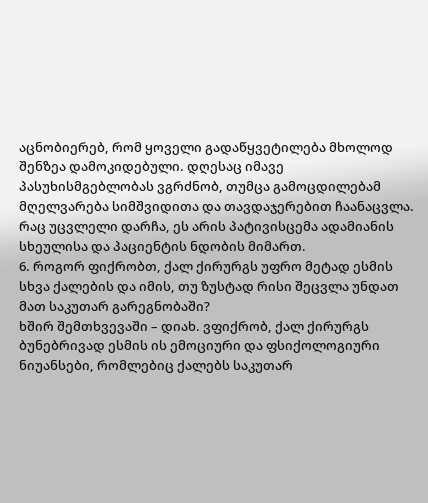აცნობიერებ, რომ ყოველი გადაწყვეტილება მხოლოდ შენზეა დამოკიდებული. დღესაც იმავე პასუხისმგებლობას ვგრძნობ, თუმცა გამოცდილებამ მღელვარება სიმშვიდითა და თავდაჯერებით ჩაანაცვლა. რაც უცვლელი დარჩა, ეს არის პატივისცემა ადამიანის სხეულისა და პაციენტის ნდობის მიმართ.
6. როგორ ფიქრობთ, ქალ ქირურგს უფრო მეტად ესმის სხვა ქალების და იმის, თუ ზუსტად რისი შეცვლა უნდათ მათ საკუთარ გარეგნობაში?
ხშირ შემთხვევაში – დიახ. ვფიქრობ, ქალ ქირურგს ბუნებრივად ესმის ის ემოციური და ფსიქოლოგიური ნიუანსები, რომლებიც ქალებს საკუთარ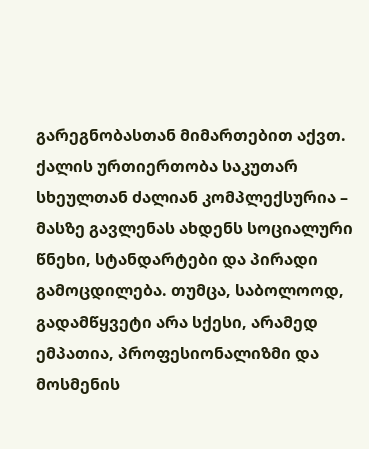გარეგნობასთან მიმართებით აქვთ. ქალის ურთიერთობა საკუთარ სხეულთან ძალიან კომპლექსურია – მასზე გავლენას ახდენს სოციალური წნეხი, სტანდარტები და პირადი გამოცდილება. თუმცა, საბოლოოდ, გადამწყვეტი არა სქესი, არამედ ემპათია, პროფესიონალიზმი და მოსმენის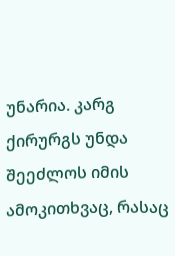უნარია. კარგ ქირურგს უნდა შეეძლოს იმის ამოკითხვაც, რასაც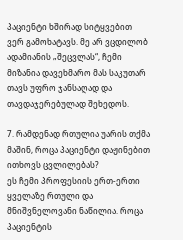პაციენტი ხშირად სიტყვებით ვერ გამოხატავს. მე არ ვცდილობ ადამიანის „შეცვლას“, ჩემი მიზანია დავეხმარო მას საკუთარ თავს უფრო ჯანსაღად და თავდაჯერებულად შეხედოს.

7. რამდენად რთულია უარის თქმა მაშინ, როცა პაციენტი დაჟინებით ითხოვს ცვლილებას?
ეს ჩემი პროფესიის ერთ-ერთი ყველაზე რთული და მნიშვნელოვანი ნაწილია. როცა პაციენტის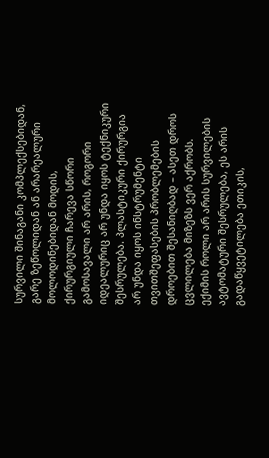სურვილი შინაგანი კომპლექსებიდან, გარე ზეწოლიდან ან არარეალური მოლოდინებიდან მოდის, ქირურგიული ჩარევა სწორი გამოსავალი არ არის, როგორი იდეალურიც არ უნდა იყოს ტექნიკური შესრულება. პლასტიკური ქირურგია არ უნდა იყოს ინსტრუმენტი თვითშეფასების პრობლემების დროებით შესანიღბად – ასეთ დროს ცვლილება მიზეზს ვერ აქრობს. ექიმის როლი არ არის სურვილების ავტომატური შესრულება, ეს არის გადაწყვეტილება ეთიკის,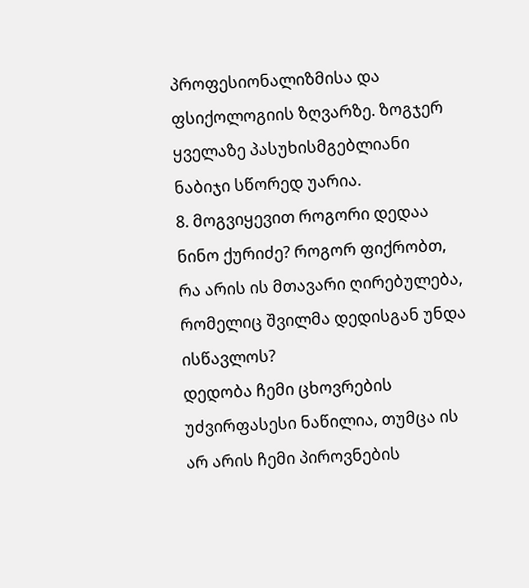პროფესიონალიზმისა და ფსიქოლოგიის ზღვარზე. ზოგჯერ ყველაზე პასუხისმგებლიანი ნაბიჯი სწორედ უარია.
8. მოგვიყევით როგორი დედაა ნინო ქურიძე? როგორ ფიქრობთ, რა არის ის მთავარი ღირებულება, რომელიც შვილმა დედისგან უნდა ისწავლოს?
დედობა ჩემი ცხოვრების უძვირფასესი ნაწილია, თუმცა ის არ არის ჩემი პიროვნების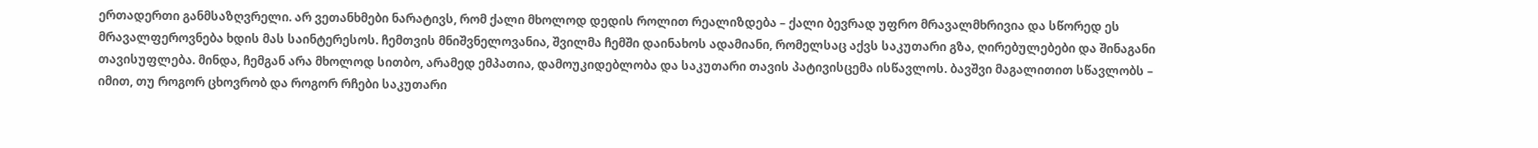ერთადერთი განმსაზღვრელი. არ ვეთანხმები ნარატივს, რომ ქალი მხოლოდ დედის როლით რეალიზდება – ქალი ბევრად უფრო მრავალმხრივია და სწორედ ეს მრავალფეროვნება ხდის მას საინტერესოს. ჩემთვის მნიშვნელოვანია, შვილმა ჩემში დაინახოს ადამიანი, რომელსაც აქვს საკუთარი გზა, ღირებულებები და შინაგანი თავისუფლება. მინდა, ჩემგან არა მხოლოდ სითბო, არამედ ემპათია, დამოუკიდებლობა და საკუთარი თავის პატივისცემა ისწავლოს. ბავშვი მაგალითით სწავლობს – იმით, თუ როგორ ცხოვრობ და როგორ რჩები საკუთარი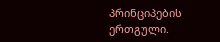პრინციპების ერთგული.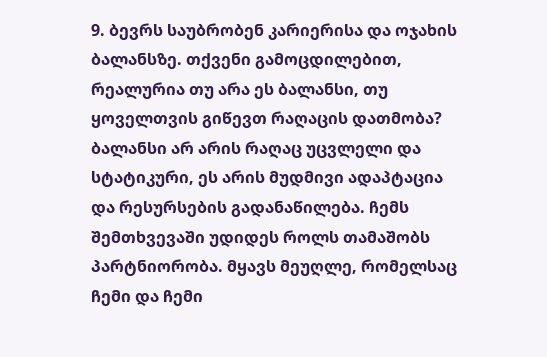9. ბევრს საუბრობენ კარიერისა და ოჯახის ბალანსზე. თქვენი გამოცდილებით, რეალურია თუ არა ეს ბალანსი, თუ ყოველთვის გიწევთ რაღაცის დათმობა?
ბალანსი არ არის რაღაც უცვლელი და სტატიკური, ეს არის მუდმივი ადაპტაცია და რესურსების გადანაწილება. ჩემს შემთხვევაში უდიდეს როლს თამაშობს პარტნიორობა. მყავს მეუღლე, რომელსაც ჩემი და ჩემი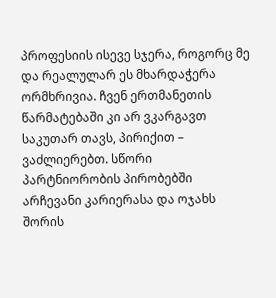პროფესიის ისევე სჯერა, როგორც მე და რეალულარ ეს მხარდაჭერა ორმხრივია. ჩვენ ერთმანეთის წარმატებაში კი არ ვკარგავთ საკუთარ თავს, პირიქით – ვაძლიერებთ. სწორი პარტნიორობის პირობებში არჩევანი კარიერასა და ოჯახს შორის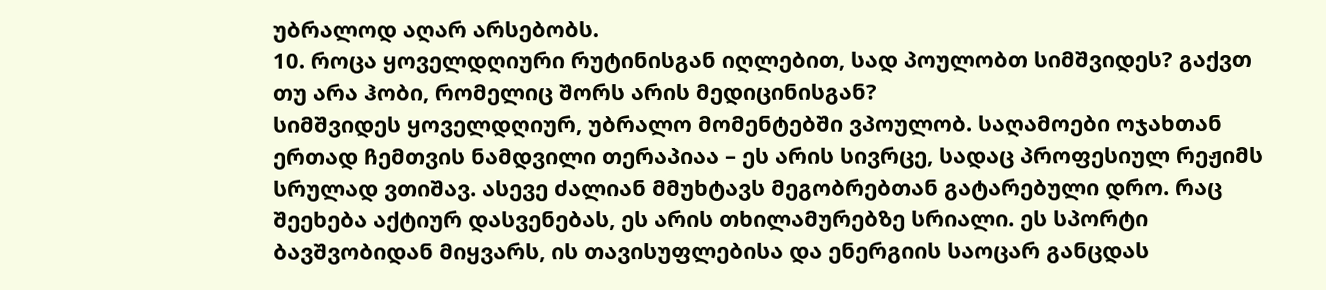უბრალოდ აღარ არსებობს.
10. როცა ყოველდღიური რუტინისგან იღლებით, სად პოულობთ სიმშვიდეს? გაქვთ თუ არა ჰობი, რომელიც შორს არის მედიცინისგან?
სიმშვიდეს ყოველდღიურ, უბრალო მომენტებში ვპოულობ. საღამოები ოჯახთან ერთად ჩემთვის ნამდვილი თერაპიაა – ეს არის სივრცე, სადაც პროფესიულ რეჟიმს სრულად ვთიშავ. ასევე ძალიან მმუხტავს მეგობრებთან გატარებული დრო. რაც შეეხება აქტიურ დასვენებას, ეს არის თხილამურებზე სრიალი. ეს სპორტი ბავშვობიდან მიყვარს, ის თავისუფლებისა და ენერგიის საოცარ განცდას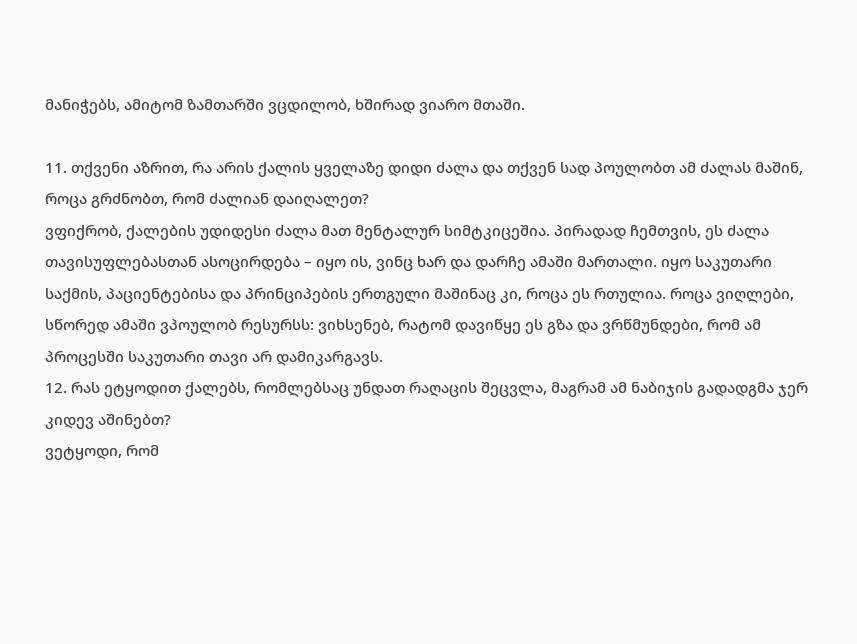მანიჭებს, ამიტომ ზამთარში ვცდილობ, ხშირად ვიარო მთაში.

11. თქვენი აზრით, რა არის ქალის ყველაზე დიდი ძალა და თქვენ სად პოულობთ ამ ძალას მაშინ, როცა გრძნობთ, რომ ძალიან დაიღალეთ?
ვფიქრობ, ქალების უდიდესი ძალა მათ მენტალურ სიმტკიცეშია. პირადად ჩემთვის, ეს ძალა თავისუფლებასთან ასოცირდება – იყო ის, ვინც ხარ და დარჩე ამაში მართალი. იყო საკუთარი საქმის, პაციენტებისა და პრინციპების ერთგული მაშინაც კი, როცა ეს რთულია. როცა ვიღლები, სწორედ ამაში ვპოულობ რესურსს: ვიხსენებ, რატომ დავიწყე ეს გზა და ვრწმუნდები, რომ ამ პროცესში საკუთარი თავი არ დამიკარგავს.
12. რას ეტყოდით ქალებს, რომლებსაც უნდათ რაღაცის შეცვლა, მაგრამ ამ ნაბიჯის გადადგმა ჯერ კიდევ აშინებთ?
ვეტყოდი, რომ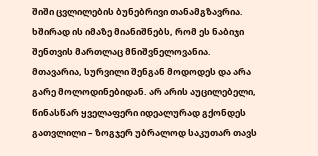შიში ცვლილების ბუნებრივი თანამგზავრია. ხშირად ის იმაზე მიანიშნებს, რომ ეს ნაბიჯი შენთვის მართლაც მნიშვნელოვანია. მთავარია, სურვილი შენგან მოდოდეს და არა გარე მოლოდინებიდან. არ არის აუცილებელი, წინასწარ ყველაფერი იდეალურად გქონდეს გათვლილი – ზოგჯერ უბრალოდ საკუთარ თავს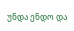უნდა ენდო და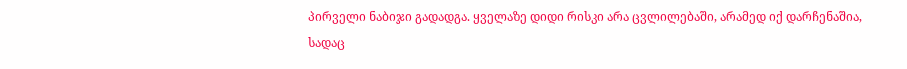პირველი ნაბიჯი გადადგა. ყველაზე დიდი რისკი არა ცვლილებაში, არამედ იქ დარჩენაშია, სადაც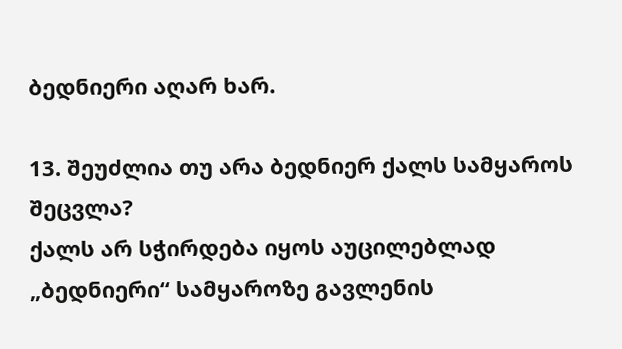ბედნიერი აღარ ხარ.

13. შეუძლია თუ არა ბედნიერ ქალს სამყაროს შეცვლა?
ქალს არ სჭირდება იყოს აუცილებლად „ბედნიერი“ სამყაროზე გავლენის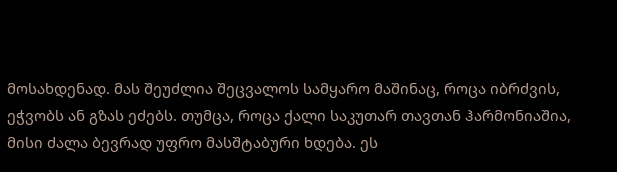მოსახდენად. მას შეუძლია შეცვალოს სამყარო მაშინაც, როცა იბრძვის, ეჭვობს ან გზას ეძებს. თუმცა, როცა ქალი საკუთარ თავთან ჰარმონიაშია, მისი ძალა ბევრად უფრო მასშტაბური ხდება. ეს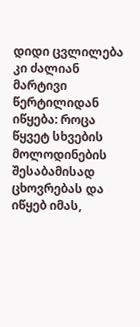დიდი ცვლილება კი ძალიან მარტივი წერტილიდან იწყება: როცა წყვეტ სხვების მოლოდინების შესაბამისად ცხოვრებას და იწყებ იმას,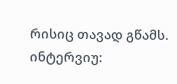რისიც თავად გწამს.
ინტერვიუ: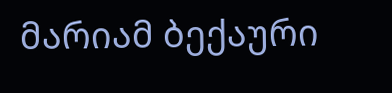მარიამ ბექაური